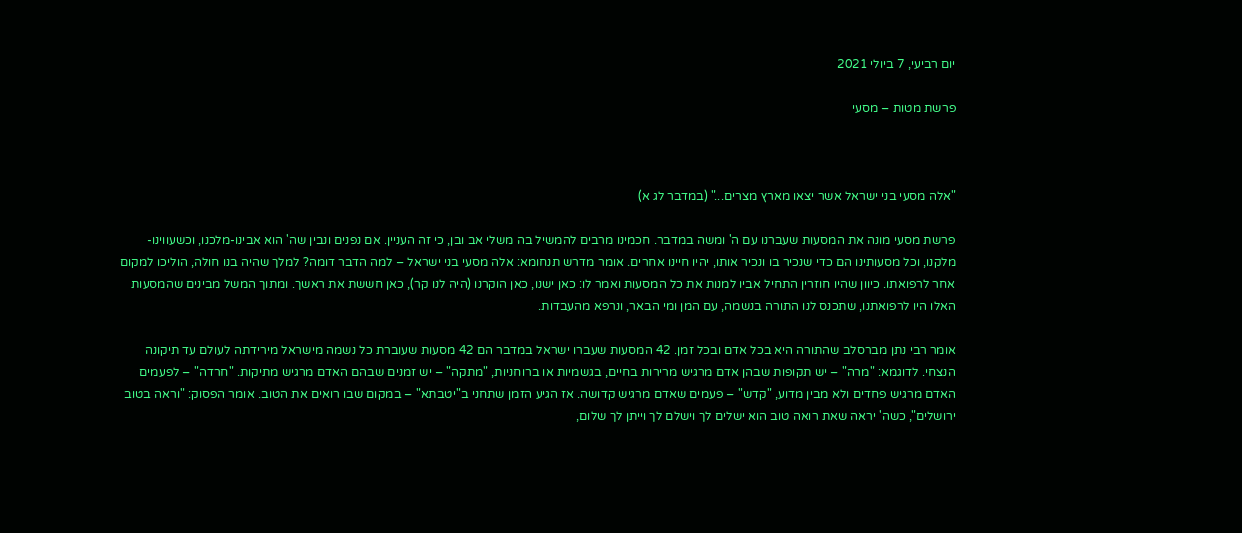יום רביעי, 7 ביולי 2021

פרשת מטות – מסעי



"אלה מסעי בני ישראל אשר יצאו מארץ מצרים..." (במדבר לג א)

פרשת מסעי מונה את המסעות שעברנו עם ה' ומשה במדבר. חכמינו מרבים להמשיל בה משלי אב ובן, כי זה העניין. אם נפנים ונבין שה' הוא אבינו-מלכנו, וכשעווינו-מלקנו, וכל מסעותינו הם כדי שנכיר בו ונכיר אותו, יהיו חיינו אחרים. אומר מדרש תנחומא: אלה מסעי בני ישראל – למה הדבר דומה? למלך שהיה בנו חולה, הוליכו למקום אחר לרפואתו. כיוון שהיו חוזרין התחיל אביו למנות את כל המסעות ואמר לו: כאן ישנו, כאן הוקרנו (היה לנו קר), כאן חששת את ראשך. ומתוך המשל מבינים שהמסעות האלו היו לרפואתנו, שתכנס לנו התורה בנשמה, עם המן ומי הבאר, ונרפא מהעבדות.

אומר רבי נתן מברסלב שהתורה היא בכל אדם ובכל זמן. 42 המסעות שעברו ישראל במדבר הם 42 מסעות שעוברת כל נשמה מישראל מירידתה לעולם עד תיקונה הנצחי. לדוגמא: "מרה" – יש תקופות שבהן אדם מרגיש מרירות בחיים, בגשמיות או ברוחניות, "מתקה" – יש זמנים שבהם האדם מרגיש מתיקות. "חרדה" – לפעמים האדם מרגיש פחדים ולא מבין מדוע, "קדש" – פעמים שאדם מרגיש קדושה. אז הגיע הזמן שתחני ב"יטבתא" – במקום שבו רואים את הטוב. אומר הפסוק: "וראה בטוב ירושלים", כשה' יראה שאת רואה טוב הוא ישלים לך וישלם לך וייתן לך שלום,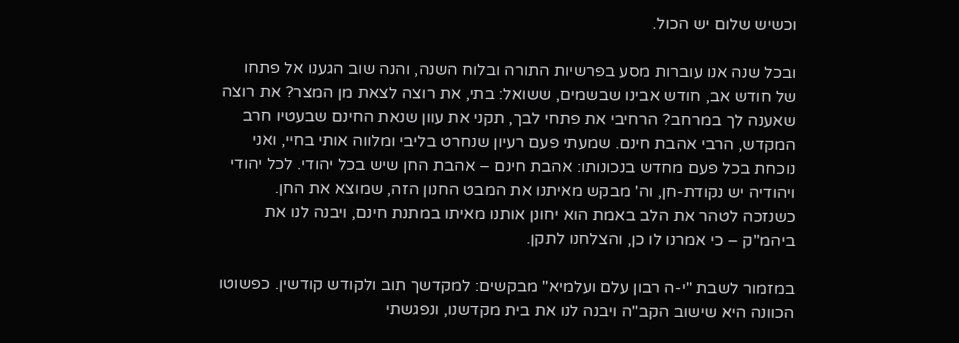וכשיש שלום יש הכול.

ובכל שנה אנו עוברות מסע בפרשיות התורה ובלוח השנה, והנה שוב הגענו אל פתחו של חודש אב, חודש אבינו שבשמים, ששואל: בתי, את רוצה לצאת מן המצר? את רוצה שאענה לך במרחב? הרחיבי את פתחי לבך, תקני את עוון שנאת החינם שבעטיו חרב המקדש, הרבי אהבת חינם. שמעתי פעם רעיון שנחרט בליבי ומלווה אותי בחיי, ואני נוכחת בכל פעם מחדש בנכונותו: אהבת חינם – אהבת החן שיש בכל יהודי. לכל יהודי ויהודיה יש נקודת-חן, וה' מבקש מאיתנו את המבט החנון הזה, שמוצא את החן. כשנזכה לטהר את הלב באמת הוא יחונן אותנו מאיתו במתנת חינם, ויבנה לנו את ביהמ"ק – כי אמרנו לו כן, והצלחנו לתקן.

במזמור לשבת "י-ה רבון עלם ועלמיא" מבקשים: למקדשך תוב ולקודש קודשין. כפשוטו הכוונה היא שישוב הקב"ה ויבנה לנו את בית מקדשנו, ונפגשתי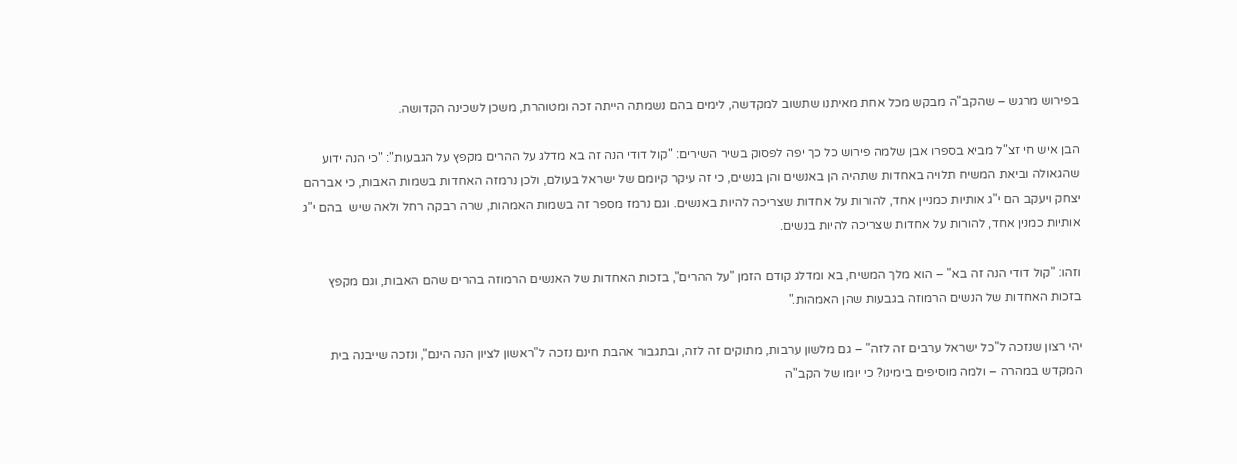בפירוש מרגש – שהקב"ה מבקש מכל אחת מאיתנו שתשוב למקדשה, לימים בהם נשמתה הייתה זכה ומטוהרת, משכן לשכינה הקדושה.

הבן איש חי זצ"ל מביא בספרו אבן שלמה פירוש כל כך יפה לפסוק בשיר השירים: "קול דודי הנה זה בא מדלג על ההרים מקפץ על הגבעות": "כי הנה ידוע שהגאולה וביאת המשיח תלויה באחדות שתהיה הן באנשים והן בנשים, כי זה עיקר קיומם של ישראל בעולם, ולכן נרמזה האחדות בשמות האבות, כי אברהם יצחק ויעקב הם י"ג אותיות כמניין אחד, להורות על אחדות שצריכה להיות באנשים. וגם נרמז מספר זה בשמות האמהות, שרה רבקה רחל ולאה שיש  בהם י"ג אותיות כמנין אחד, להורות על אחדות שצריכה להיות בנשים.

וזהו: "קול דודי הנה זה בא" – הוא מלך המשיח, בא ומדלג קודם הזמן "על ההרים", בזכות האחדות של האנשים הרמוזה בהרים שהם האבות, וגם מקפץ בזכות האחדות של הנשים הרמוזה בגבעות שהן האמהות."

יהי רצון שנזכה ל"כל ישראל ערבים זה לזה" – גם מלשון ערבות, מתוקים זה לזה, ובתגבור אהבת חינם נזכה ל"ראשון לציון הנה הינם", ונזכה שייבנה בית המקדש במהרה – ולמה מוסיפים בימינו? כי יומו של הקב"ה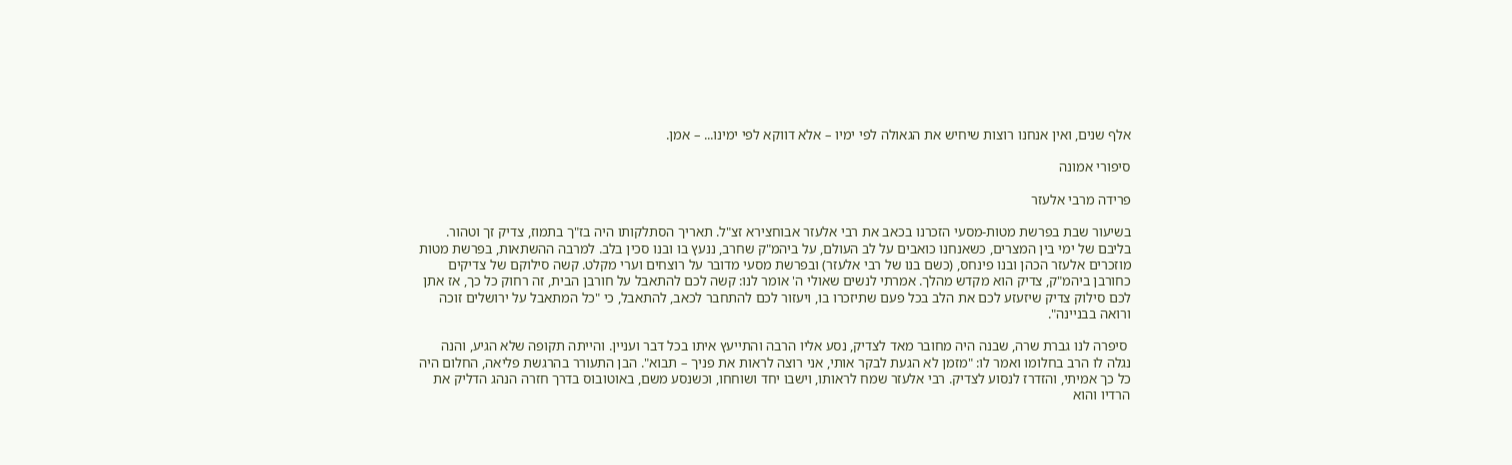אלף שנים, ואין אנחנו רוצות שיחיש את הגאולה לפי ימיו – אלא דווקא לפי ימינו... – אמן.

סיפורי אמונה

פרידה מרבי אלעזר

בשיעור שבת בפרשת מטות-מסעי הזכרנו בכאב את רבי אלעזר אבוחצירא זצ"ל. תאריך הסתלקותו היה בז"ך בתמוז, צדיק זך וטהור. בליבם של ימי בין המצרים, כשאנחנו כואבים על לב העולם, על ביהמ"ק שחרב, ננעץ בו ובנו סכין בלב. למרבה ההשתאות, בפרשת מטות מוזכרים אלעזר הכהן ובנו פינחס, (כשם בנו של רבי אלעזר) ובפרשת מסעי מדובר על רוצחים וערי מקלט. קשה סילוקם של צדיקים כחורבן ביהמ"ק, צדיק הוא מקדש מהלך. אמרתי לנשים שאולי ה' אומר לנו: קשה לכם להתאבל על חורבן הבית, זה רחוק כל כך, אז אתן לכם סילוק צדיק שיזעזע לכם את הלב בכל פעם שתיזכרו בו, ויעזור לכם להתחבר לכאב, להתאבל, כי "כל המתאבל על ירושלים זוכה ורואה בבניינה".

 סיפרה לנו גברת שרה, שבנה היה מחובר מאד לצדיק, נסע אליו הרבה והתייעץ איתו בכל דבר ועניין. והייתה תקופה שלא הגיע, והנה נגלה לו הרב בחלומו ואמר לו: "מזמן לא הגעת לבקר אותי, אני רוצה לראות את פניך – תבוא". הבן התעורר בהרגשת פליאה, החלום היה כל כך אמיתי, והזדרז לנסוע לצדיק. רבי אלעזר שמח לראותו, וישבו יחד ושוחחו, וכשנסע משם, באוטובוס בדרך חזרה הנהג הדליק את הרדיו והוא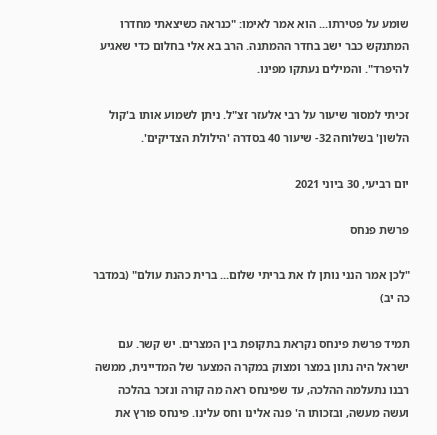שומע על פטירתו... הוא אמר לאימו: "כנראה כשיצאתי מחדרו המתנקש כבר ישב בחדר ההמתנה. הרב בא אלי בחלום כדי שאגיע להיפרד". והמילים נעתקו מפינו.

זכיתי למסור שיעור על רבי אלעזר זצ"ל. ניתן לשמוע אותו ב'קול הלשון' בשלוחה 32- שיעור 40 בסדרה 'הילולת הצדיקים'.

יום רביעי, 30 ביוני 2021

פרשת פנחס

"לכן אמר הנני נותן לו את בריתי שלום... ברית כהנת עולם" (במדבר כה יב)

תמיד פרשת פינחס נקראת בתקופת בין המצרים. יש קשר. עם ישראל היה נתון במצר ומצוק במקרה המצער של המדיינית, ממשה רבנו נתעלמה ההלכה, עד שפינחס ראה מה קורה ונזכר בהלכה ועשה מעשה, ובזכותו ה' פנה אלינו וחס עלינו. פינחס פורץ את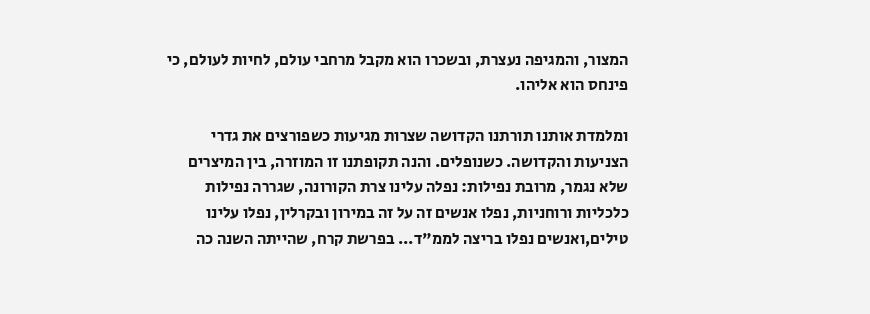המצור, והמגיפה נעצרת, ובשכרו הוא מקבל מרחבי עולם, לחיות לעולם, כי פינחס הוא אליהו.

ומלמדת אותנו תורתנו הקדושה שצרות מגיעות כשפורצים את גדרי הצניעות והקדושה. כשנופלים. והנה תקופתנו זו המוזרה, בין המיצרים שלא נגמר, מרובת נפילות: נפלה עלינו צרת הקורונה, שגררה נפילות כלכליות ורוחניות, נפלו אנשים זה על זה במירון ובקרלין, נפלו עלינו טילים,ואנשים נפלו בריצה לממ"ד... בפרשת קרח, שהייתה השנה כה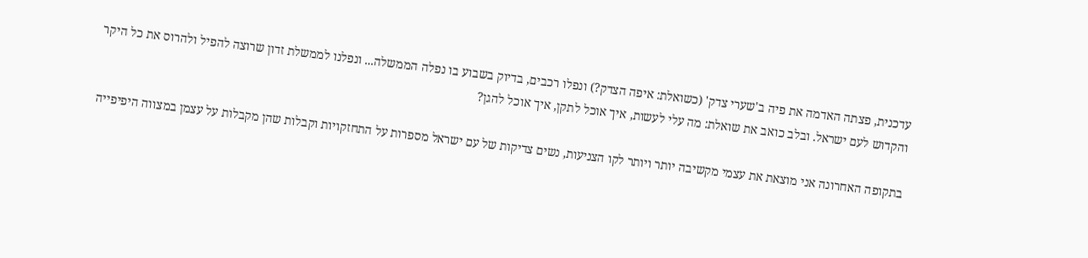עדכנית, פצתה האדמה את פיה ב'שערי צדק' (כשואלת: איפה הצדק?) ונפלו רכבים, בדיוק בשבוע בו נפלה הממשלה... ונפלנו לממשלת זדון שרוצה להפיל ולהרוס את כל היקר והקדוש לעם ישראל. ובלב כואב את שואלת: מה עלי לעשות, איך אוכל לתקן, איך אוכל להגן?

בתקופה האחרונה אני מוצאת את עצמי מקשיבה יותר ויותר לקו הצניעות, נשים צדיקות של עם ישראל מספרות על התחזקויות וקבלות שהן מקבלות על עצמן במצווה היפיפייה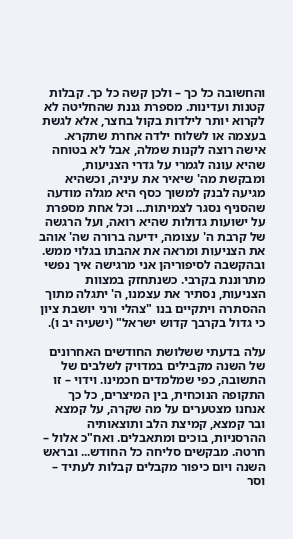והחשובה כל כך – ולכן קשה כל כך. קבלות קטנות ועדינות. מספרת גננת שהחליטה לא לקרוא יותר לילדות בקול בחצר, אלא לגשת בעצמה או לשלוח ילדה אחרת שתקרא. אישה רוצה לקנות שמלה, אבל לא בטוחה שהיא עונה לגמרי על גדרי הצניעות, ומבקשת מה' שיאיר את עיניה, וכשהיא מגיעה לבנק למשוך כסף היא מגלה מודעה שהסניף נסגר לצמיתות... וכל אחת מספרת על ישועות גדולות שהיא רואה, ועל הרגשה של קרבת ה' עצומה, ידיעה ברורה שה' אוהב את הצניעות ומראה את אהבתו בגלוי ממש. ובהקשבה לסיפוריהן אני מרגישה איך נפשי מתרוננת בקרבי. כשנתחזק במצוות הצניעות, נסתיר את עצמנו, ה' יתגלה מתוך ההסתרה ויתקיים בנו "צהלי ורני יושבת ציון כי גדול בקרבך קדוש ישראל" (ישעיה יב ו).

עלה בדעתי ששלושת החודשים האחרונים של השנה מקבילים במדויק לשלבים של התשובה, כפי שמלמדים חכמינו. וידוי – זו התקופה הנוכחית, בין המיצרים, כל כך אנחנו מצטערים על מה שקרה, על קמצא ובר קמצא, קמיצת הלב ותוצאותיה ההרסניות, בוכים ומתאבלים. ואח"כ אלול – חרטה. מבקשים סליחה כל החודש... ובראש השנה ויום כיפור מקבלים קבלות לעתיד – וסר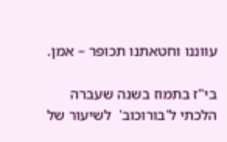עווננו וחטאתנו תכופר – אמן.

בי"ז בתמוז בשנה שעברה הלכתי ל'בורוכוב'  לשיעור של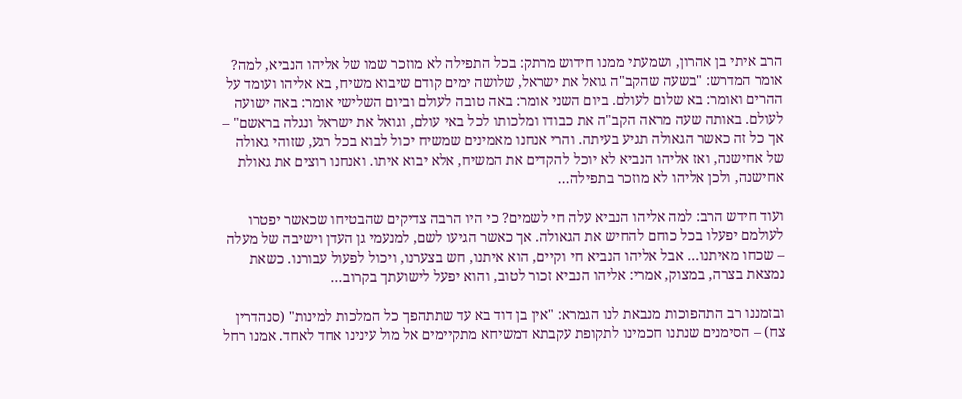הרב איתי בן אהרון, ושמעתי ממנו חידוש מרתק: בכל התפילה לא מוזכר שמו של אליהו הנביא, למה? אומר המדרש: "בשעה שהקב"ה גואל את ישראל, שלושה ימים קודם שיבוא משיח, בא אליהו ועומד על ההרים ואומר: בא שלום לעולם. ביום השני אומר: באה טובה לעולם וביום השלישי אומר: באה ישועה לעולם. באותה שעה מראה הקב"ה את כבודו ומלכותו לכל באי עולם, וגואל את ישראל ונגלה בראשם" – אך כל זה כאשר הגאולה תגיע בעיתה. והרי אנחנו מאמינים שמשיח יכול לבוא בכל רגע, שזוהי גאולה של אחישנה, ואז אליהו הנביא לא יוכל להקדים את המשיח, אלא יבוא איתו. ואנחנו רוצים את גאולת אחישנה, ולכן אליהו לא מוזכר בתפילה...

ועוד חידש הרב: למה אליהו הנביא עלה חי לשמים? כי היו הרבה צדיקים שהבטיחו שכאשר יפטרו לעולמם יפעלו בכל כוחם להחיש את הגאולה. אך כאשר הגיעו לשם, למנעמי גן העדן וישיבה של מעלה – שכחו מאיתנו... אבל אליהו הנביא חי וקיים, הוא איתנו, חש בצערנו, ויכול לפעול עבורנו. כשאת נמצאת בצרה, במצוק, אמרי: אליהו הנביא זכור לטוב, והוא יפעל לישועתך בקרוב...

ובזמננו רב התהפוכות מנבאת לנו הגמרא: "אין בן דוד בא עד שתתהפך כל המלכות למינות" (סנהדרין צח) – הסימנים שנתנו חכמינו לתקופת עקבתא דמשיחא מתקיימים אל מול עינינו אחד לאחד. אמנו רחל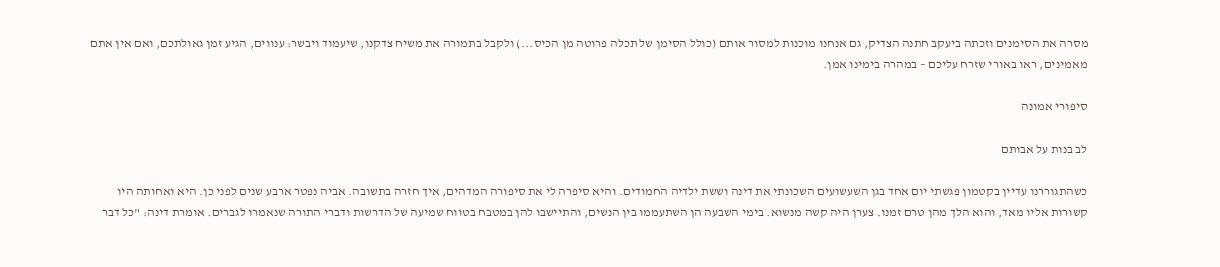מסרה את הסימנים וזכתה ביעקב חתנה הצדיק, גם אנחנו מוכנות למסור אותם (כולל הסימן של תכלה פרוטה מן הכיס...) ולקבל בתמורה את משיח צדקנו, שיעמוד ויבשר: ענווים, הגיע זמן גאולתכם, ואם אין אתם מאמינים, ראו באורי שזרח עליכם – במהרה בימינו אמן.

סיפורי אמונה

לב בנות על אבותם

כשהתגוררנו עדיין בקטמון פגשתי יום אחד בגן השעשועים השכונתי את דינה וששת ילדיה החמודים. והיא סיפרה לי את סיפורה המדהים, איך חזרה בתשובה. אביה נפטר ארבע שנים לפני כן. היא ואחותה היו קשורות אליו מאד, והוא הלך מהן טרם זמנו. צערן היה קשה מנשוא. בימי השבעה הן השתעממו בין הנשים, והתיישבו להן במטבח בטווח שמיעה של הדרשות ודברי התורה שנאמרו לגברים. אומרת דינה: "כל דבר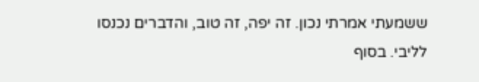ששמעתי אמרתי נכון. זה יפה, זה טוב, והדברים נכנסו לליבי. בסוף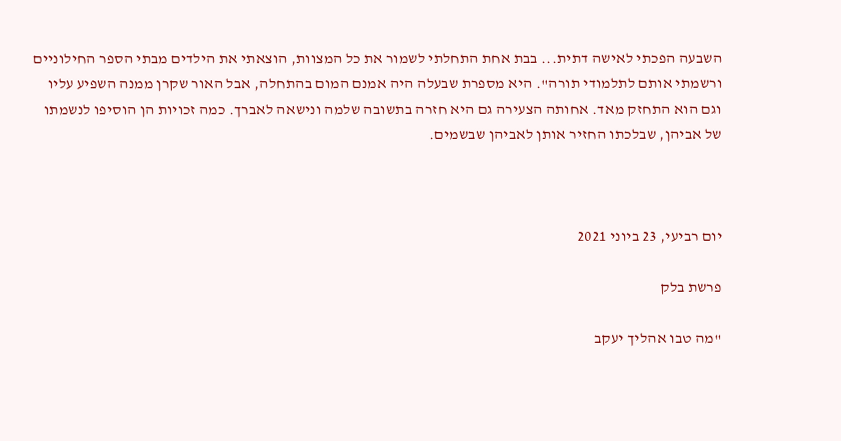השבעה הפכתי לאישה דתית... בבת אחת התחלתי לשמור את כל המצוות, הוצאתי את הילדים מבתי הספר החילוניים ורשמתי אותם לתלמודי תורה". היא מספרת שבעלה היה אמנם המום בהתחלה, אבל האור שקרן ממנה השפיע עליו וגם הוא התחזק מאד. אחותה הצעירה גם היא חזרה בתשובה שלמה ונישאה לאברך. כמה זכויות הן הוסיפו לנשמתו של אביהן, שבלכתו החזיר אותן לאביהן שבשמים.



יום רביעי, 23 ביוני 2021

פרשת בלק

"מה טבו אהליך יעקב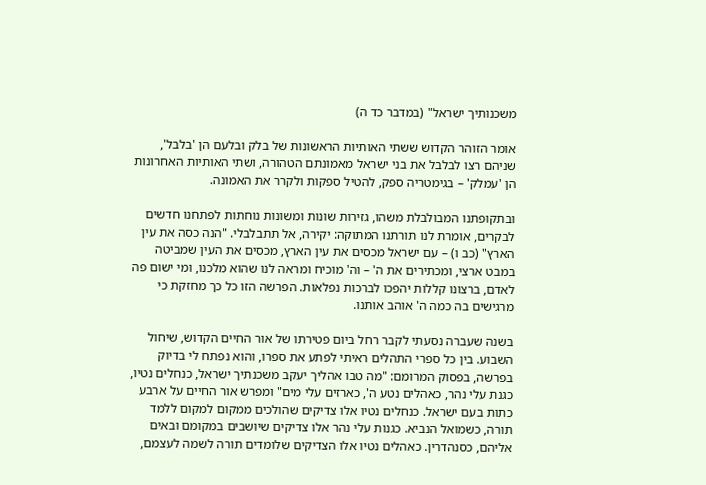משכנותיך ישראל" (במדבר כד ה)

אומר הזוהר הקדוש ששתי האותיות הראשונות של בלק ובלעם הן 'בלבל', שניהם רצו לבלבל את בני ישראל מאמונתם הטהורה, ושתי האותיות האחרונות הן 'עמלק' – בגימטריה ספק, להטיל ספקות ולקרר את האמונה.

ובתקופתנו המבולבלת משהו, גזירות שונות ומשונות נוחתות לפתחנו חדשים לבקרים, אומרת לנו תורתנו המתוקה: יקירה, אל תתבלבלי. "הנה כסה את עין הארץ" (כב ו) – עם ישראל מכסים את עין הארץ, מכסים את העין שמביטה במבט ארצי, ומכתירים את ה' – וה' מוכיח ומראה לנו שהוא מלכנו, ומי ישום פה לאדם, ברצונו קללות יהפכו לברכות נפלאות. הפרשה הזו כל כך מחזקת כי מרגישים בה כמה ה' אוהב אותנו.

בשנה שעברה נסעתי לקבר רחל ביום פטירתו של אור החיים הקדוש, שיחול השבוע. בין כל ספרי התהלים ראיתי לפתע את ספרו, והוא נפתח לי בדיוק בפרשה, בפסוק המרומם: "מה טבו אהליך יעקב משכנתיך ישראל, כנחלים נטיו, כגנת עלי נהר, כאהלים נטע ה', כארזים עלי מים" ומפרש אור החיים על ארבע כתות בעם ישראל. כנחלים נטיו אלו צדיקים שהולכים ממקום למקום ללמד תורה, כשמואל הנביא. כגנות עלי נהר אלו צדיקים שיושבים במקומם ובאים אליהם, כסנהדרין. כאהלים נטיו אלו הצדיקים שלומדים תורה לשמה לעצמם,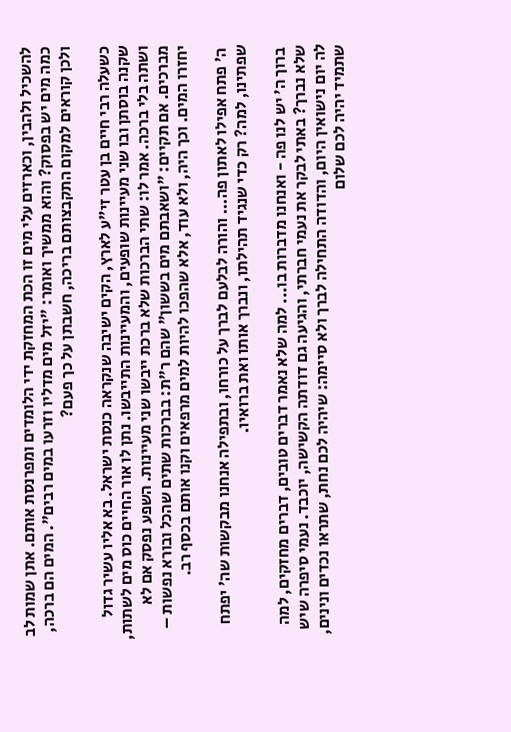להשכיל ולהבין, וכארזים עלי מים זו הכת המחזקת ידי הלומדים ומפרנסת אותם. אתן שמות לב כמה מים יש בפסוק? והוא ממשיך ואומר: "יזל מים מדליו וזרעו במים רבים". המים הם ברכה, ולכן קוראים למקום התקבצותם בריכה, חשבתן על כך פעם?

כשעלה רבי חיים בן עטר זי"ע לארץ, הקים ישיבה שנקראה כנסת ישראל. בא אליו עשיר גדול שקנה בוסתן ובו שני מעיינות שופעים, והמעיינות התייבשו. נתן לו אור החיים כוס מים לשתות, ושתה בלי ברכה. אמר לו: שתי הברכות שלא ברכת ייבשו שני מעיינות. השפע נפסק אם לא מברכים. אם תקיים: "ושאבתם מים בששון" שהם ר"ת: בברכות שתים שהכל ובורא נפשות – יחזרו המים. וכך היה, ולא עוד, אלא שהפכו להיות למים מרפאים וקנו אותם בכסף רב.

 ה' פתח אפילו לאתון פה... והורה לבלעם לברך על כורחו, ובתפילה אנחנו מבקשות שה' יפתח שפתינו, למה? רק כדי שנגיד תהילתו, ונברך אותו ואת ברואיו.

 ברוך ה' יש לנו פה - ואנחנו מדברות בו... למה שלא נאמר דברים טובים, דברים מחזקים, למה שלא נברך? באתי לבקר את נעמי חברתי, והגיעה גם דודתה הקשישה, יוכבד. נעמי סיפרה שיש לה יום נישואין היום, והדודה התחילה לברך ולא סיימה: שיהיה לכם נחת, שתראו נכדים ונינים, שתמיד יהיה לכם שלום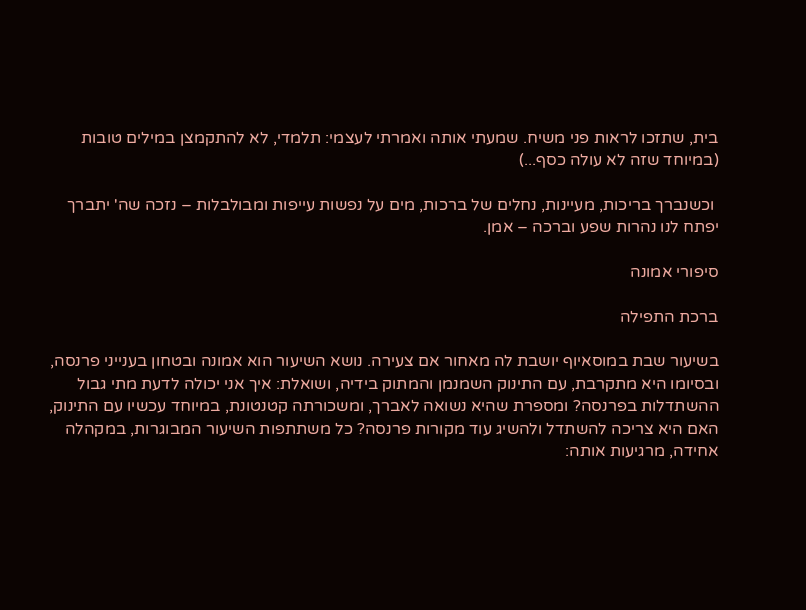בית, שתזכו לראות פני משיח. שמעתי אותה ואמרתי לעצמי: תלמדי, לא להתקמצן במילים טובות (במיוחד שזה לא עולה כסף...)

 וכשנברך בריכות, מעיינות, נחלים של ברכות, מים על נפשות עייפות ומבולבלות – נזכה שה' יתברך יפתח לנו נהרות שפע וברכה – אמן.

סיפורי אמונה

ברכת התפילה

בשיעור שבת במוסאיוף יושבת לה מאחור אם צעירה. נושא השיעור הוא אמונה ובטחון בענייני פרנסה, ובסיומו היא מתקרבת, עם התינוק השמנמן והמתוק בידיה, ושואלת: איך אני יכולה לדעת מתי גבול ההשתדלות בפרנסה? ומספרת שהיא נשואה לאברך, ומשכורתה קטנטונת, במיוחד עכשיו עם התינוק, האם היא צריכה להשתדל ולהשיג עוד מקורות פרנסה? כל משתתפות השיעור המבוגרות, במקהלה אחידה, מרגיעות אותה: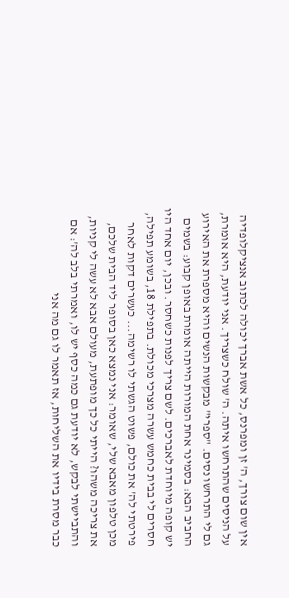אין שום צורך, ה' זן ומפרנס, כל אשת אברך יכולה לכתוב אנציקלופדיה על הניסים שהתרחשו איתה. ה' שולח כשצריך. אני יודעת, היא אומרת, גם לי התרחשו נסים. "ספרי" מבקשות הנשים והיא מספרת את האירוע החביב הבא: בסמינר אחת המורות הייתה אומרת באופן קבוע: בשמים יש קופה מיוחדת לאברכים. לשם צריך לפנות כשחסר. ובכן, יום אחד היו חסרים לי בבית כחמש עשרה מצרכי מכולת. בתפילת 18, בשומע תפילה, פירטתי לה' את כולם, פשוט הגשתי לו רשימה... כעשרים דקות לאחר מכן טלפון מאבא שלי, שאומר: אני נמצא כאן בסופר ליד הבית שלכם, את צריכה משהו? הייתי כל כך מופתעת, מעולם אבא לא עשה לי קניות, והתביישתי לבקש, לא יודעת גם כמה כסף יש לו, ואמרתי בלב לה': אם כבר מסרת בידיו את השליחות, אז תאמר לו גם מה אני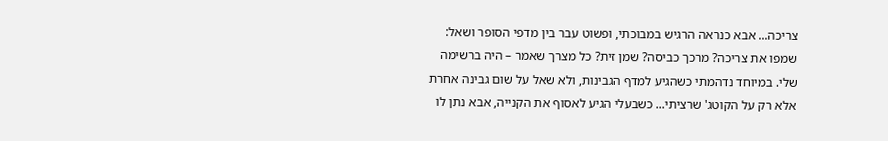צריכה... אבא כנראה הרגיש במבוכתי, ופשוט עבר בין מדפי הסופר ושאל: שמפו את צריכה? מרכך כביסה? שמן זית? כל מצרך שאמר – היה ברשימה שלי. במיוחד נדהמתי כשהגיע למדף הגבינות, ולא שאל על שום גבינה אחרת אלא רק על הקוטג' שרציתי... כשבעלי הגיע לאסוף את הקנייה, אבא נתן לו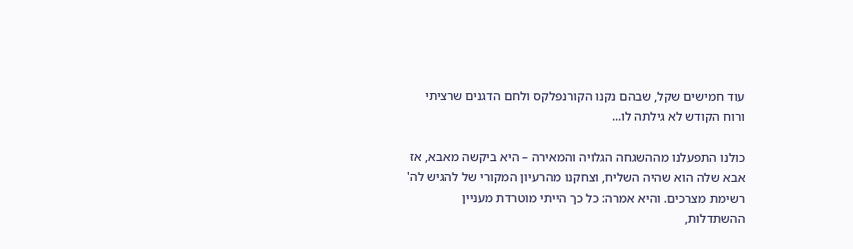עוד חמישים שקל, שבהם נקנו הקורנפלקס ולחם הדגנים שרציתי ורוח הקודש לא גילתה לו...

כולנו התפעלנו מההשגחה הגלויה והמאירה – היא ביקשה מאבא, אז אבא שלה הוא שהיה השליח, וצחקנו מהרעיון המקורי של להגיש לה' רשימת מצרכים. והיא אמרה: כל כך הייתי מוטרדת מעניין ההשתדלות,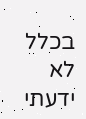בכלל לא ידעתי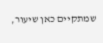שמתקיים כאן שיעור,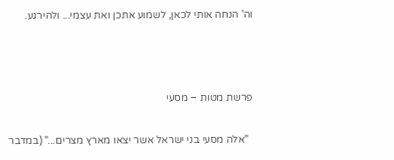וה' הנחה אותי לכאן, לשמוע אתכן ואת עצמי... ולהירגע.



פרשת מטות – מסעי

  "אלה מסעי בני ישראל אשר יצאו מארץ מצרים..." (במדבר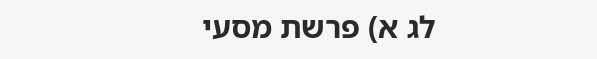לג א) פרשת מסעי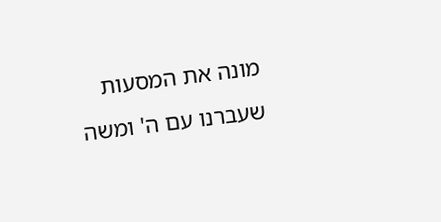מונה את המסעות שעברנו עם ה' ומשה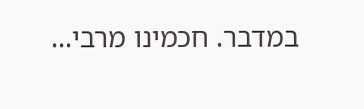במדבר. חכמינו מרבי...